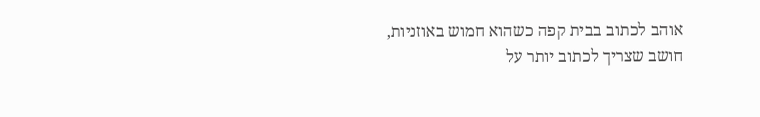אוהב לכתוב בבית קפה כשהוא חמוש באוזניות, חושב שצריך לכתוב יותר על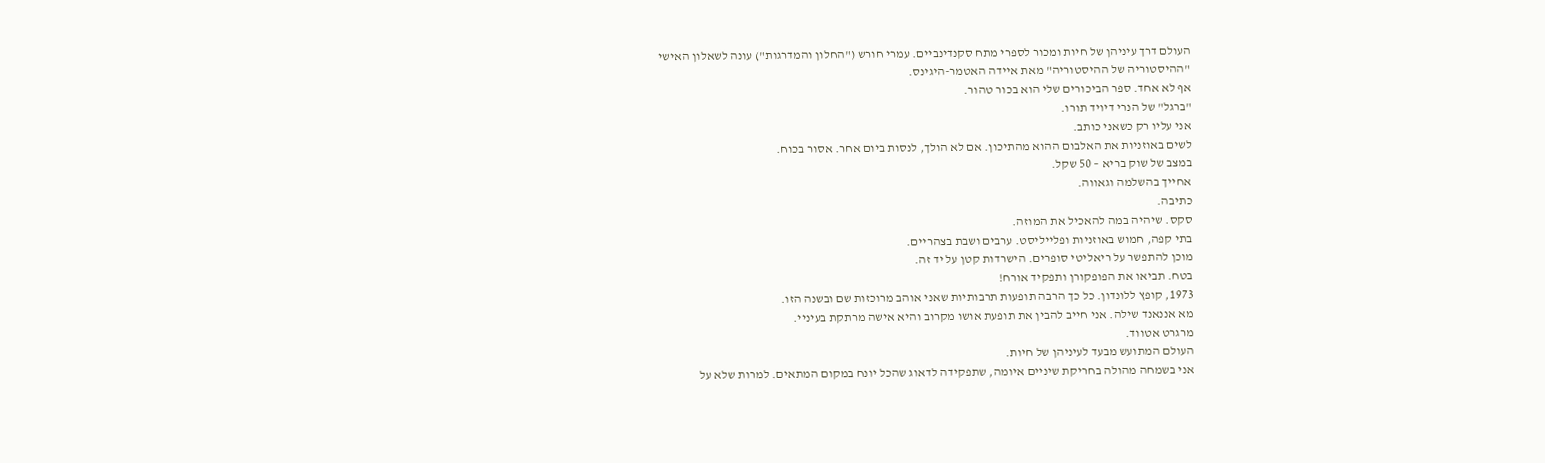העולם דרך עיניהן של חיות ומכור לספרי מתח סקנדינביים. עמרי חורש ("החלון והמדרגות") עונה לשאלון האישי
"ההיסטוריה של ההיסטוריה" מאת איידה האטמר-היגינס.
אף לא אחד. ספר הביכורים שלי הוא בכור טהור.
"ברגל" של הנרי דיויד תורו.
אני עליו רק כשאני כותב.
לשים באוזניות את האלבום ההוא מהתיכון. אם לא הולך, לנסות ביום אחר. אסור בכוח.
במצב של שוק בריא – 50 שקל.
אחייך בהשלמה וגאווה.
כתיבה.
סקס. שיהיה במה להאכיל את המוזה.
בתי קפה, חמוש באוזניות ופלייליסט. ערבים ושבת בצהריים.
מוכן להתפשר על ריאליטי סופרים. הישרדות קטן על יד זה.
בטח. תביאו את הפופקורן ותפקיד אורח!
1973, קופץ ללונדון. כל כך הרבה תופעות תרבותיות שאני אוהב מרוכזות שם ובשנה הזו.
מא אננאנד שילה. אני חייב להבין את תופעת אושו מקרוב והיא אישה מרתקת בעיניי.
מרגרט אטווד.
העולם המתועש מבעד לעיניהן של חיות.
אני בשמחה מהולה בחריקת שיניים איומה, שתפקידה לדאוג שהכל יונח במקום המתאים. למרות שלא על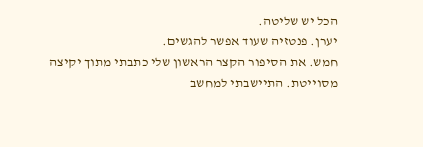הכל יש שליטה.
יערן. פנטזיה שעוד אפשר להגשים.
חמש. את הסיפור הקצר הראשון שלי כתבתי מתוך יקיצה מסוייטת. התיישבתי למחשב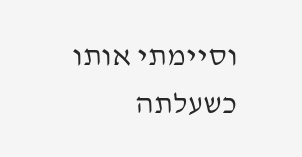וסיימתי אותו כשעלתה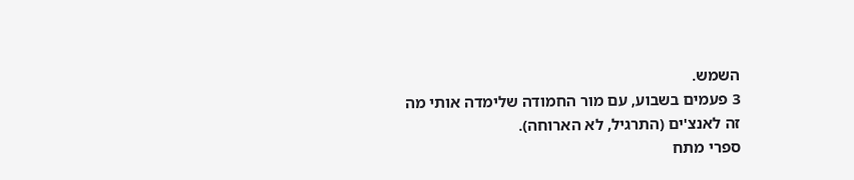השמש.
3 פעמים בשבוע, עם מור החמודה שלימדה אותי מה זה לאנצ'ים (התרגיל, לא הארוחה).
ספרי מתח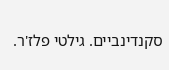סקנדינביים. גילטי פלז'ר.